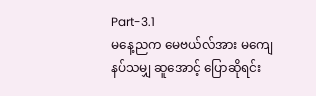Part-3.1
မနေ့ညက မေဗယ်လ်အား မကျေနပ်သမျှ ဆူအောင့် ပြောဆိုရင်း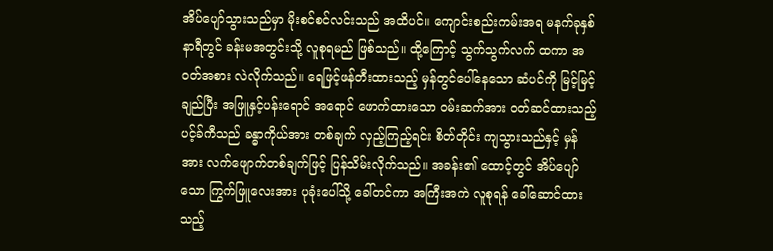အိပ်ပျော်သွားသည်မှာ မိုးစင်စင်လင်းသည် အထိပင်။ ကျောင်းစည်းကမ်းအရ မနက်ခုနှစ်နာရီတွင် ခန်းမအတွင်းသို့ လူစုရမည် ဖြစ်သည်။ ထို့ကြောင့် သွက်သွက်လက် ထကာ အဝတ်အစား လဲလိုက်သည်။ ရေဖြင့်ဖန်တီးထားသည့် မှန်တွင်ပေါ်နေသော ဆံပင်ကို မြင့်မြင့်ချည်ပြီး အဖြူနှင့်ပန်းရောင် အရောင် ဖောက်ထားသော ဝမ်းဆက်အား ဝတ်ဆင်ထားသည့် ပင့်ခ်ကီသည် ခန္ဓာကိုယ်အား တစ်ချက် လှည့်ကြည့်ရင်း စိတ်တိုင်း ကျသွားသည်နှင့် မှန်အား လက်ဖျောက်တစ်ချက်ဖြင့် ပြန်သိမ်းလိုက်သည်။ အခန်း၏ ထောင့်တွင် အိပ်ပျော်သော ကြွက်ဖြူလေးအား ပုခုံးပေါ်သို့ ခေါ်တင်ကာ အကြီးအကဲ လူစုရန် ခေါ်ဆောင်ထားသည့်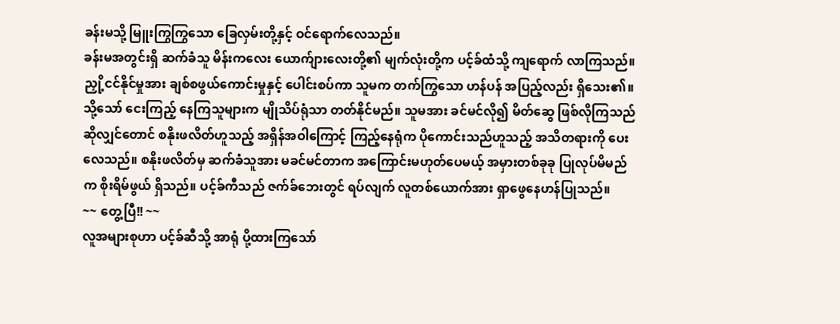ခန်းမသို့ မြူးကြွကြွသော ခြေလှမ်းတို့နှင့် ဝင်ရောက်လေသည်။
ခန်းမအတွင်းရှိ ဆက်ခံသူ မိန်းကလေး ယောက်ျားလေးတို့၏ မျက်လုံးတို့က ပင့်ခ်ထံသို့ ကျရောက် လာကြသည်။ ညှို့ငင်နိုင်မှုအား ချစ်စဖွယ်ကောင်းမှုနှင့် ပေါင်းစပ်ကာ သူမက တက်ကြွသော ဟန်ပန် အပြည့်လည်း ရှိသေး၏။ သို့သော် ငေးကြည့် နေကြသူများက မျိုသိပ်ရုံသာ တတ်နိုင်မည်။ သူမအား ခင်မင်လို၍ မိတ်ဆွေ ဖြစ်လိုကြသည် ဆိုလျှင်တောင် စနိုးဖလိတ်ဟူသည့် အရှိန်အဝါကြောင့် ကြည့်နေရုံက ပိုကောင်းသည်ဟူသည့် အသိတရားကို ပေးလေသည်။ စနိုးဖလိတ်မှ ဆက်ခံသူအား မခင်မင်တာက အကြောင်းမဟုတ်ပေမယ့် အမှားတစ်ခုခု ပြုလုပ်မိမည်က စိုးရိမ်ဖွယ် ရှိသည်။ ပင့်ခ်ကီသည် ဇက်ခ်ဘေးတွင် ရပ်လျက် လူတစ်ယောက်အား ရှာဖွေနေဟန်ပြုသည်။
~~ တွေ့ပြီ!! ~~
လူအများစုဟာ ပင့်ခ်ဆီသို့ အာရုံ ပို့ထားကြသော်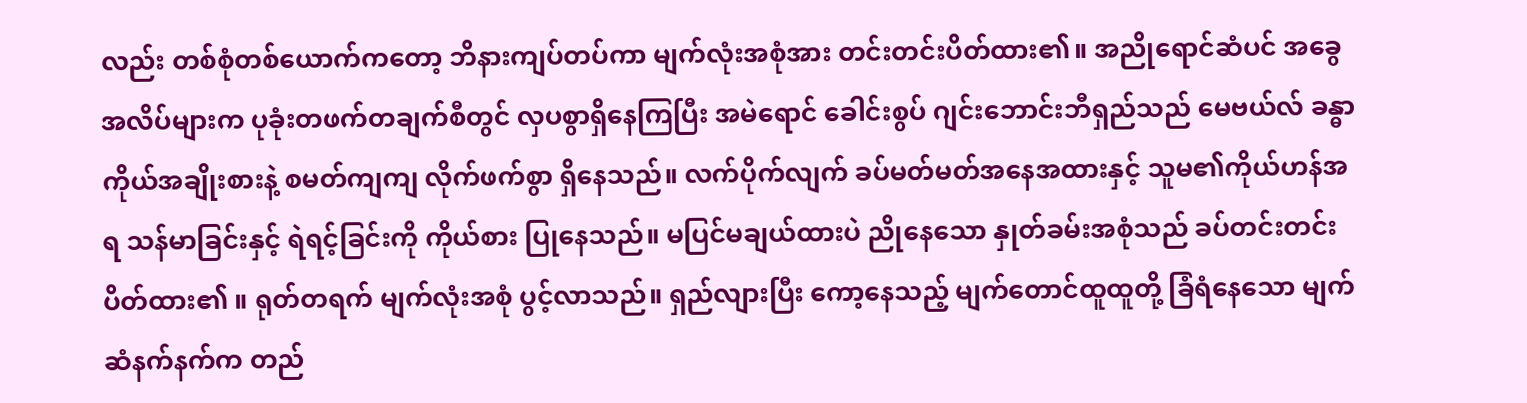လည်း တစ်စုံတစ်ယောက်ကတော့ ဘိနားကျပ်တပ်ကာ မျက်လုံးအစုံအား တင်းတင်းပိတ်ထား၏။ အညိုရောင်ဆံပင် အခွေအလိပ်များက ပုခုံးတဖက်တချက်စီတွင် လှပစွာရှိနေကြပြီး အမဲရောင် ခေါင်းစွပ် ဂျင်းဘောင်းဘီရှည်သည် မေဗယ်လ် ခန္ဓာကိုယ်အချိုးစားနဲ့ စမတ်ကျကျ လိုက်ဖက်စွာ ရှိနေသည်။ လက်ပိုက်လျက် ခပ်မတ်မတ်အနေအထားနှင့် သူမ၏ကိုယ်ဟန်အရ သန်မာခြင်းနှင့် ရဲရင့်ခြင်းကို ကိုယ်စား ပြုနေသည်။ မပြင်မချယ်ထားပဲ ညိုနေသော နှုတ်ခမ်းအစုံသည် ခပ်တင်းတင်း ပိတ်ထား၏ ။ ရုတ်တရက် မျက်လုံးအစုံ ပွင့်လာသည်။ ရှည်လျားပြီး ကော့နေသည့် မျက်တောင်ထူထူတို့ ခြံရံနေသော မျက်ဆံနက်နက်က တည်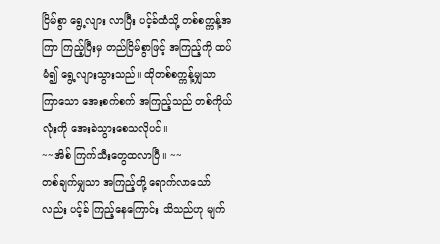ငြိမ်စွာ ရွေ့လျား လာပြီး ပင့်ခ်ထံသို့ တစ်စက္ကန့်အကြာ ကြည့်ပြီးမှ တည်ငြိမ်စွာဖြင့် အကြည့်ကို ထပ်မံ၍ ရွေ့လျားသွားသည်။ ထိုတစ်စက္ကန့်မျှသာ ကြာသော အေးစက်စက် အကြည့်သည် တစ်ကိုယ်လုံးကို အေးခဲသွားစေသလိုပင်။
~~အိစ် ကြက်သီးတွေထလာပြီ။ ~~
တစ်ချက်မျှသာ အကြည့်တို့ ရောက်လာသော်လည်း ပင့်ခ် ကြည့်နေကြောင်း သိသည်ဟု မျက်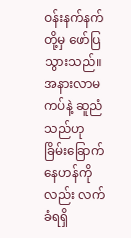ဝန်းနက်နက်တို့မှ ဖော်ပြသွားသည်။ အနားလာမကပ်နဲ့ ဆူညံသည်ဟု ခြိမ်းခြောက်နေဟန်ကိုလည်း လက်ခံရရှိ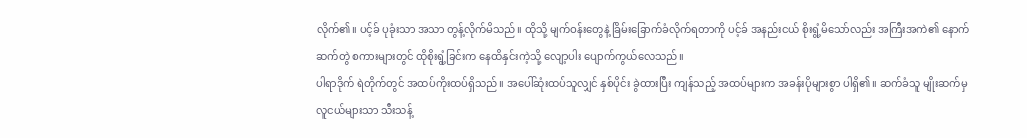လိုက်၏။ ပင့်ခ် ပုခုံးသာ အသာ တွန့်လိုက်မိသည်။ ထိုသို့ မျက်ဝန်းတွေနဲ့ ခြိမ်းခြောက်ခံလိုက်ရတာကို ပင့်ခ် အနည်းငယ် စိုးရွံ့မိသော်လည်း အကြီးအကဲ၏ နောက်ဆက်တွဲ စကားများတွင် ထိုစိုးရွံ့ခြင်းက နေထိနှင်းကဲ့သို့ လျော့ပါး ပျောက်ကွယ်လေသည်။
ပါရာဒိုက် ရဲတိုက်တွင် အထပ်ကိုးထပ်ရှိသည်။ အပေါ်ဆုံးထပ်သူလျှင် နှစ်ပိုင်း ခွဲထားပြီး ကျန်သည့် အထပ်များက အခန်းပိုများစွာ ပါရှိ၏။ ဆက်ခံသူ မျိုးဆက်မှ လူငယ်များသာ သီးသန့်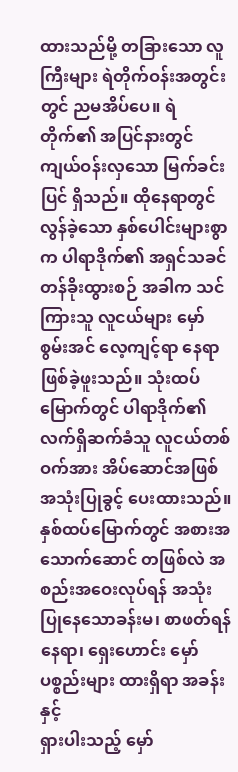ထားသည်မို့ တခြားသော လူကြီးများ ရဲတိုက်ဝန်းအတွင်းတွင် ညမအိပ်ပေ။ ရဲတိုက်၏ အပြင်နားတွင် ကျယ်ဝန်းလှသော မြက်ခင်းပြင် ရှိသည်။ ထိုနေရာတွင် လွန်ခဲ့သော နှစ်ပေါင်းများစွာက ပါရာဒိုက်၏ အရှင်သခင် တန်ခိုးထွားစဉ် အခါက သင်ကြားသူ လူငယ်များ မှော်စွမ်းအင် လေ့ကျင့်ရာ နေရာ ဖြစ်ခဲ့ဖူးသည်။ သုံးထပ်မြောက်တွင် ပါရာဒိုက်၏ လက်ရှိဆက်ခံသူ လူငယ်တစ်ဝက်အား အိပ်ဆောင်အဖြစ် အသုံးပြုခွင့် ပေးထားသည်။ နှစ်ထပ်မြောက်တွင် အစားအသောက်ဆောင် တဖြစ်လဲ အစည်းအဝေးလုပ်ရန် အသုံးပြုနေသောခန်းမ၊ စာဖတ်ရန်နေရာ၊ ရှေးဟောင်း မှော်ပစ္စည်းများ ထားရှိရာ အခန်းနှင့်
ရှားပါးသည့် မှော်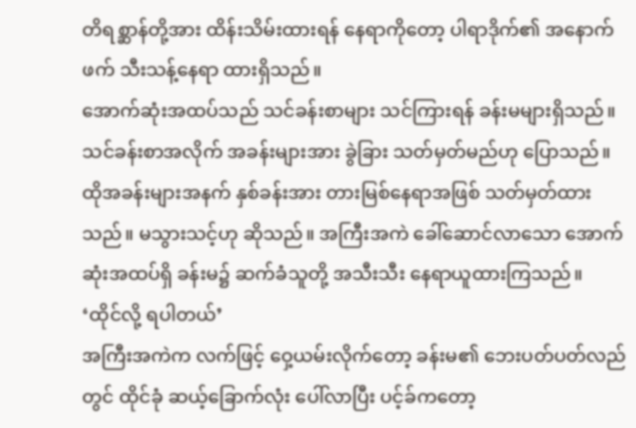တိရစ္ဆာန်တို့အား ထိန်းသိမ်းထားရန် နေရာကိုတော့ ပါရာဒိုက်၏ အနောက်ဖက် သီးသန့်နေရာ ထားရှိသည်။
အောက်ဆုံးအထပ်သည် သင်ခန်းစာများ သင်ကြားရန် ခန်းမများရှိသည်။ သင်ခန်းစာအလိုက် အခန်းများအား ခွဲခြား သတ်မှတ်မည်ဟု ပြောသည်။ ထိုအခန်းများအနက် နှစ်ခန်းအား တားမြစ်နေရာအဖြစ် သတ်မှတ်ထားသည်။ မသွားသင့်ဟု ဆိုသည်။ အကြီးအကဲ ခေါ်ဆောင်လာသော အောက်ဆုံးအထပ်ရှိ ခန်းမ၌ ဆက်ခံသူတို့ အသီးသီး နေရာယူထားကြသည်။
‘ထိုင်လို့ ရပါတယ်’
အကြီးအကဲက လက်ဖြင့် ဝှေ့ယမ်းလိုက်တော့ ခန်းမ၏ ဘေးပတ်ပတ်လည်တွင် ထိုင်ခုံ ဆယ့်ခြောက်လုံး ပေါ်လာပြီး ပင့်ခ်ကတော့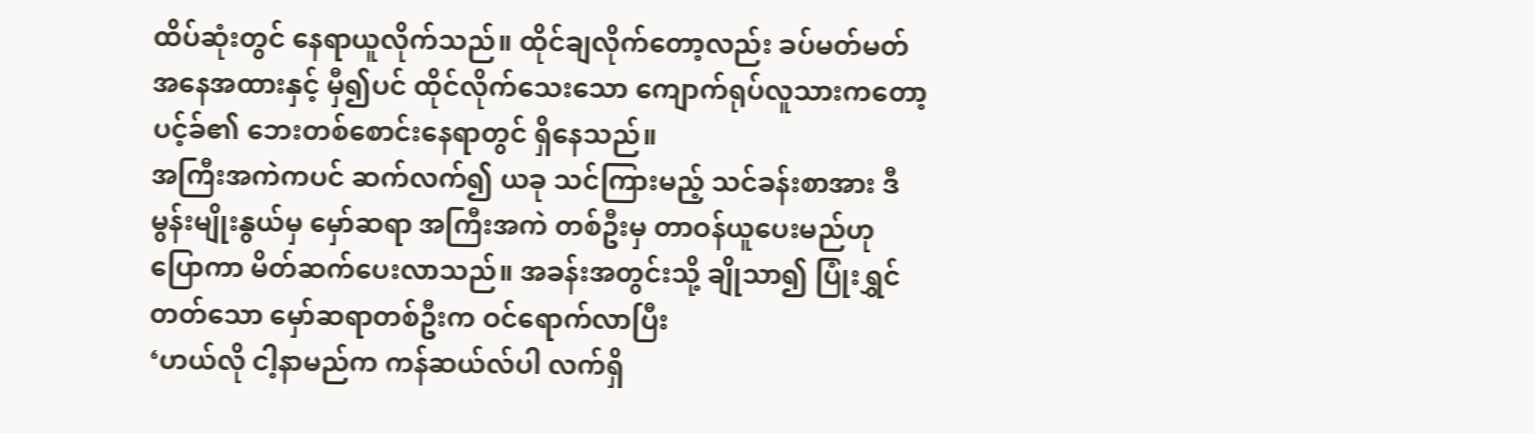ထိပ်ဆုံးတွင် နေရာယူလိုက်သည်။ ထိုင်ချလိုက်တော့လည်း ခပ်မတ်မတ် အနေအထားနှင့် မှီ၍ပင် ထိုင်လိုက်သေးသော ကျောက်ရုပ်လူသားကတော့ ပင့်ခ်၏ ဘေးတစ်စောင်းနေရာတွင် ရှိနေသည်။
အကြီးအကဲကပင် ဆက်လက်၍ ယခု သင်ကြားမည့် သင်ခန်းစာအား ဒီမွန်းမျိုးနွယ်မှ မှော်ဆရာ အကြီးအကဲ တစ်ဦးမှ တာဝန်ယူပေးမည်ဟု ပြောကာ မိတ်ဆက်ပေးလာသည်။ အခန်းအတွင်းသို့ ချိုသာ၍ ပြုံးရွှင်တတ်သော မှော်ဆရာတစ်ဦးက ဝင်ရောက်လာပြီး
‘ဟယ်လို ငါ့နာမည်က ကန်ဆယ်လ်ပါ လက်ရှိ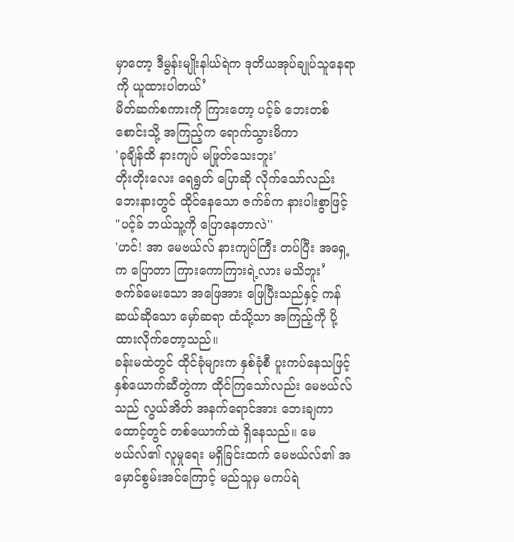မှာတော့ ဒီမွန်းမျိုးနါယ်ရဲက ဒုတိယအုပ်ချုပ်သူနေရာကို ယူထားပါတယ်’
မိတ်ဆက်စကားကို ကြားတော့ ပင့်ခ် ဘေးတစ်စောင်းသို့ အကြည့်က ရောက်သွားမိကာ
'ခုချိန်ထိ နားကျပ် မဖြုတ်သေးဘူး'
တိုးတိုးလေး ရေရွတ် ပြောဆို လိုက်သော်လည်း ဘေးနားတွင် ထိုင်နေသော ဇက်ခ်က နားပါးစွာဖြင့်
"ပင့်ခ် ဘယ်သူ့ကို ပြောနေတာလဲ''
'ဟင်! အာ မေဗယ်လ် နားကျပ်ကြီး တပ်ပြီး အရှေ့က ပြောတာ ကြားကောကြားရဲ့လား မသိဘူး’
ဇက်ခ်မေးသော အဖြေအား ဖြေပြီးသည်နှင့် ကန်ဆယ်ဆိုသော မှော်ဆရာ ထံသို့သာ အကြည့်ကို ပို့ထားလိုက်တော့သည်။
ခန်းမထဲတွင် ထိုင်ခုံများက နှစ်ခုံစီ ပူးကပ်နေသဖြင့် နှစ်ယောက်ဆီတွဲကာ ထိုင်ကြသော်လည်း မေဗယ်လ်သည် လွယ်အိတ် အနက်ရောင်အား ဘေးချကာ ထောင့်တွင် တစ်ယောက်ထဲ ရှိနေသည်။ မေဗယ်လ်၏ လူမှုရေး မရှိခြင်းထက် မေဗယ်လ်၏ အမှောင်စွမ်းအင်ကြောင့် မည်သူမှ မကပ်ရဲ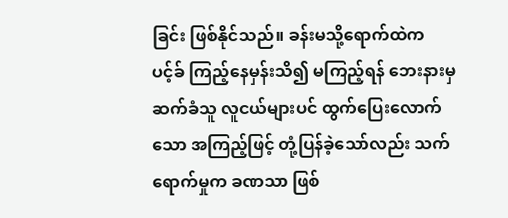ခြင်း ဖြစ်နိုင်သည်။ ခန်းမသို့ရောက်ထဲက ပင့်ခ် ကြည့်နေမှန်းသိ၍ မကြည့်ရန် ဘေးနားမှ ဆက်ခံသူ လူငယ်များပင် ထွက်ပြေးလောက်သော အကြည့်ဖြင့် တုံ့ပြန်ခဲ့သော်လည်း သက်ရောက်မှုက ခဏသာ ဖြစ်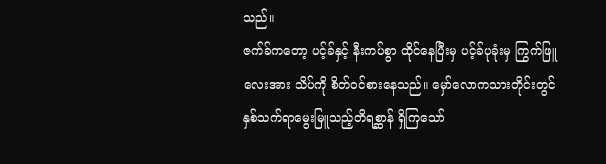သည်။
ဇက်ခ်ကတော့ ပင့်ခ်နှင့် နီးကပ်စွာ ထိုင်နေပြီးမှ ပင့်ခ်ပုခုံးမှ ကြွက်ဖြူလေးအား သိပ်ကို စိတ်ဝင်စားနေသည်။ မှော်လောကသားတိုင်းတွင် နှစ်သက်ရာမွေးမြူသည့်တိရစ္ဆာန် ရှိကြသော်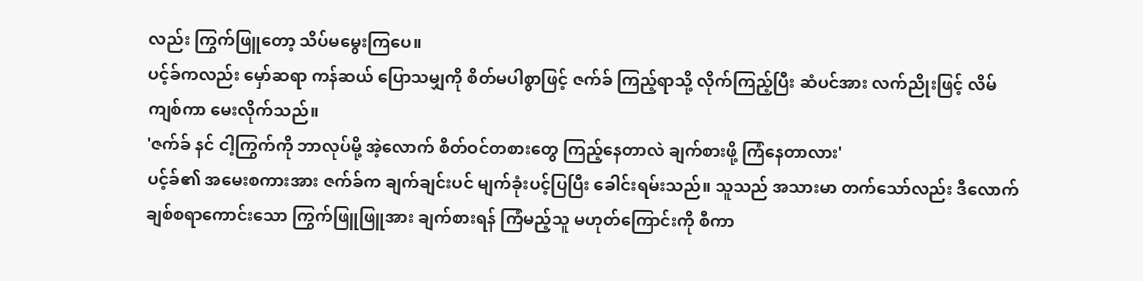လည်း ကြွက်ဖြူတော့ သိပ်မမွေးကြပေ။
ပင့်ခ်ကလည်း မှော်ဆရာ ကန်ဆယ် ပြောသမျှကို စိတ်မပါစွာဖြင့် ဇက်ခ် ကြည့်ရာသို့ လိုက်ကြည့်ပြီး ဆံပင်အား လက်ညိုးဖြင့် လိမ်ကျစ်ကာ မေးလိုက်သည်။
'ဇက်ခ် နင် ငါ့ကြွက်ကို ဘာလုပ်မို့ အဲ့လောက် စိတ်ဝင်တစားတွေ ကြည့်နေတာလဲ ချက်စားဖို့ ကြံနေတာလား'
ပင့်ခ်၏ အမေးစကားအား ဇက်ခ်က ချက်ချင်းပင် မျက်ခုံးပင့်ပြပြီး ခေါင်းရမ်းသည်။ သူသည် အသားမာ တက်သော်လည်း ဒီလောက် ချစ်စရာကောင်းသော ကြွက်ဖြူဖြူအား ချက်စားရန် ကြံမည့်သူ မဟုတ်ကြောင်းကို စီကာ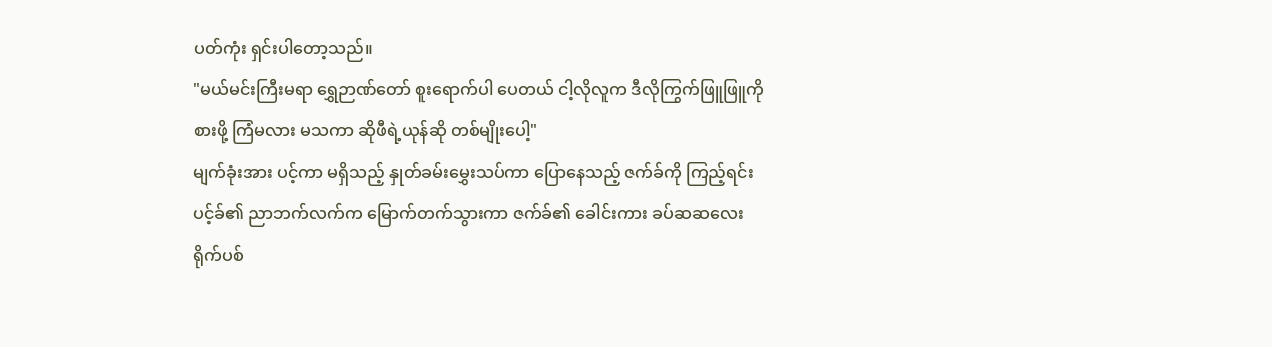ပတ်ကုံး ရှင်းပါတော့သည်။
"မယ်မင်းကြီးမရာ ရွှေဉာဏ်တော် စူးရောက်ပါ ပေတယ် ငါ့လိုလူက ဒီလိုကြွက်ဖြူဖြူကို စားဖို့ ကြံမလား မသကာ ဆိုဖီရဲ့ယုန်ဆို တစ်မျိုးပေါ့"
မျက်ခုံးအား ပင့်ကာ မရှိသည့် နှုတ်ခမ်းမွှေးသပ်ကာ ပြောနေသည့် ဇက်ခ်ကို ကြည့်ရင်း ပင့်ခ်၏ ညာဘက်လက်က မြောက်တက်သွားကာ ဇက်ခ်၏ ခေါင်းကား ခပ်ဆဆလေး ရိုက်ပစ်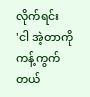လိုက်ရင်း
'ငါ အဲ့တာကို ကန့်ကွက်တယ်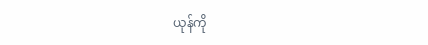ယုန်ကို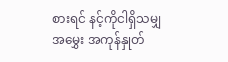စားရင် နင့်ကိုငါရှိသမျှအမွှေး အကုန်နှုတ်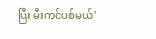ပြီး မီးကင်ပစ်မယ်'